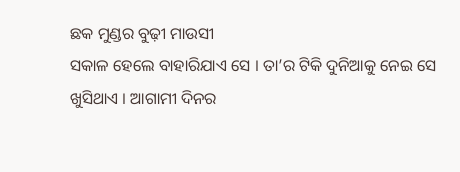ଛକ ମୁଣ୍ଡର ବୁଢ଼ୀ ମାଉସୀ
ସକାଳ ହେଲେ ବାହାରିଯାଏ ସେ । ତା’ର ଟିକି ଦୁନିଆକୁ ନେଇ ସେ ଖୁସିଥାଏ । ଆଗାମୀ ଦିନର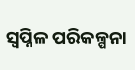ସ୍ୱପ୍ନିଳ ପରିକଳ୍ପନା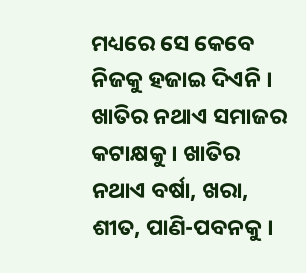ମଧ୍ୟରେ ସେ କେବେ ନିଜକୁ ହଜାଇ ଦିଏନି । ଖାତିର ନଥାଏ ସମାଜର କଟାକ୍ଷକୁ । ଖାତିର ନଥାଏ ବର୍ଷା, ଖରା, ଶୀତ, ପାଣି-ପବନକୁ ।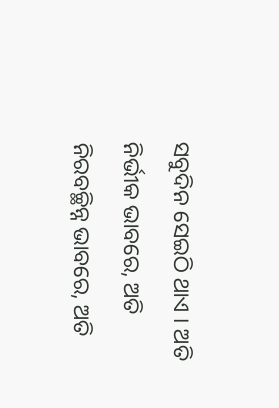ସବୁଦିନ ସେଇଠି ଥାଏ । ଅତି ନିର୍ଭୀକ ଭାବରେ, ଅତି ନିରବଚ୍ଛିନ୍ନ ଭାବରେ, ଅତି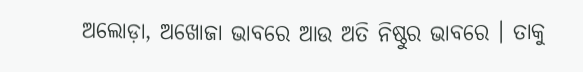ଅଲୋଡ଼ା, ଅଖୋଜା ଭାବରେ ଆଉ ଅତି ନିଷ୍ଠୁର ଭାବରେ । ତାକୁ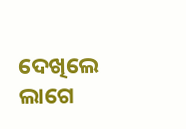ଦେଖିଲେ ଲାଗେ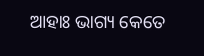ଆହାଃ ଭାଗ୍ୟ କେତେ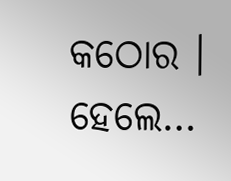କଠୋର । ହେଲେ…